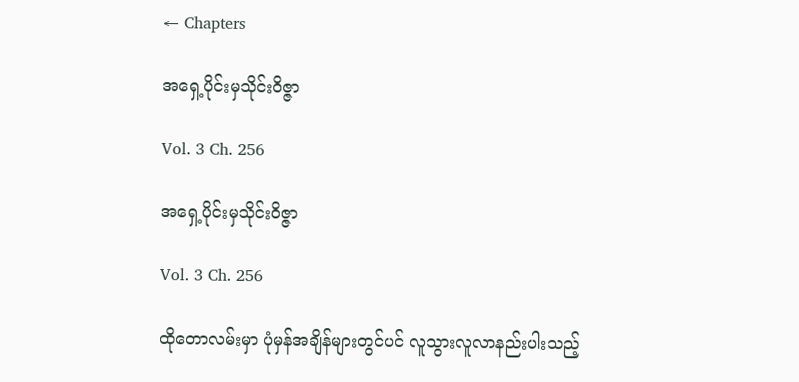← Chapters

အရှေ့ပိုင်းမှသိုင်းဝိဇ္ဇာ

Vol. 3 Ch. 256

အရှေ့ပိုင်းမှသိုင်းဝိဇ္ဇာ

Vol. 3 Ch. 256

ထိုတောလမ်းမှာ ပုံမှန်အချိန်များတွင်ပင် လူသွားလူလာနည်းပါးသည့်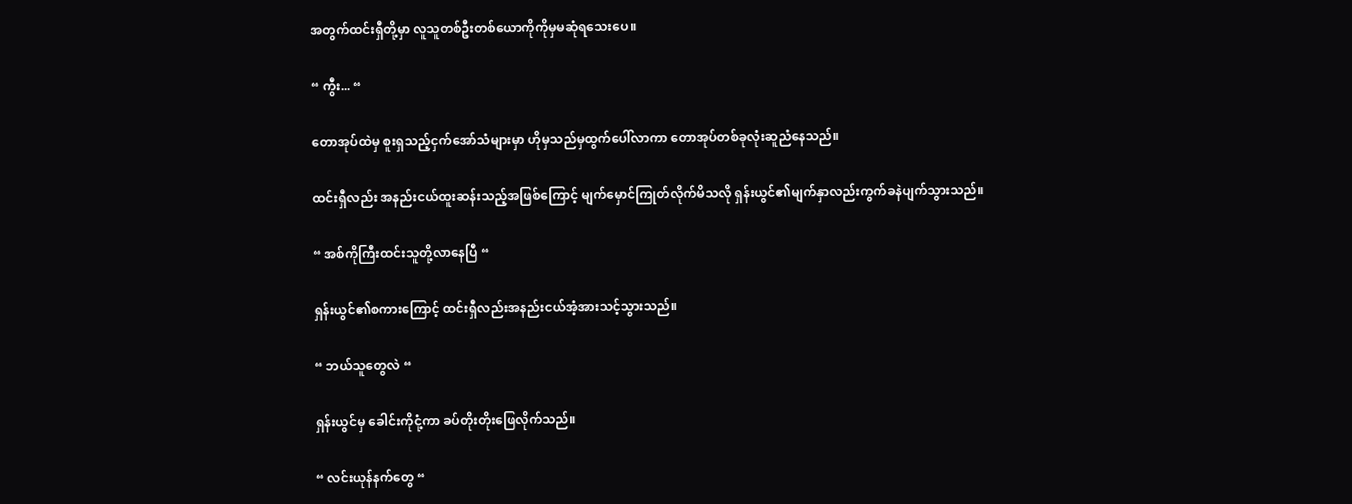အတွက်ထင်းရှီတို့မှာ လူသူတစ်ဦးတစ်ယောကိုကိုမှမဆုံရသေးပေ။

“ ကွီး... “

တောအုပ်ထဲမှ စူးရှသည့်ငှက်အော်သံများမှာ ဟိုမှသည်မှထွက်ပေါ်လာကာ တောအုပ်တစ်ခုလုံးဆူညံနေသည်။

ထင်းရှီလည်း အနည်းငယ်ထူး‌ဆန်းသည့်အဖြစ်ကြောင့် မျက်မှောင်ကြုတ်လိုက်မိသလို ရှန်းယွင်၏မျက်နှာလည်းကွက်ခနဲပျက်သွားသည်။

“ အစ်ကိုကြီးထင်းသူတို့လာနေပြီ “

ရှန်းယွင်၏စကားကြောင့် ထင်းရှီလည်းအနည်းငယ်အံ့အားသင့်သွားသည်။

“ ဘယ်သူတွေလဲ “

ရှန်းယွင်မှ ခေါင်းကိုငုံ့ကာ ခပ်တိုးတိုးဖြေလိုက်သည်။

“ လင်းယုန်နက်တွေ “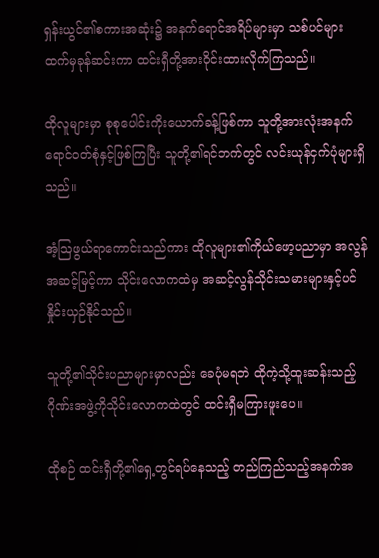ရှန်းယွင်၏စကားအဆုံး၌ အနက်ရောင်အရိပ်များမှာ သစ်ပင်များထက်မှခုန်ဆင်းကာ ထင်းရှီတို့အားဝိုင်းထားလိုက်ကြသည်။

ထိုလူများမှာ စုစုပေါင်းကိုးယောက်ခန့်ဖြစ်ကာ သူတို့အားလုံးအနက်ရောင်ဝတ်စုံနှင့်ဖြစ်ကြပြီး သူတို့၏ရင်ဘက်တွင် လင်းယုန်ငှက်ပုံများရှိသည်။

အံ့ဩဖွယ်ရာကောင်းသည်ကား ထိုလူများ၏ကိုယ်ဖော့ပညာမှာ အလွန်အဆင့်မြင့်ကာ သိုင်းလောကထဲမှ အဆင့်လွန်သိုင်းသမားများနှင့်ပင်နှိုင်းယှဉ်နိုင်သည်။

သူတို့၏သိုင်းပညာများမှာလည်း ခေပုံမရဘဲ ထိုကဲ့သို့ထူးဆန်းသည့်ဂိုဏ်းအဖွဲ့ကိုသိုင်းလောကထဲတွင် ထင်းရှီမကြားဖူးပေ။

ထိုစဉ် ထင်းရှီတို့၏ရှေ့တွင်ရပ်နေသည့် တည်ကြည်သည့်အနက်အ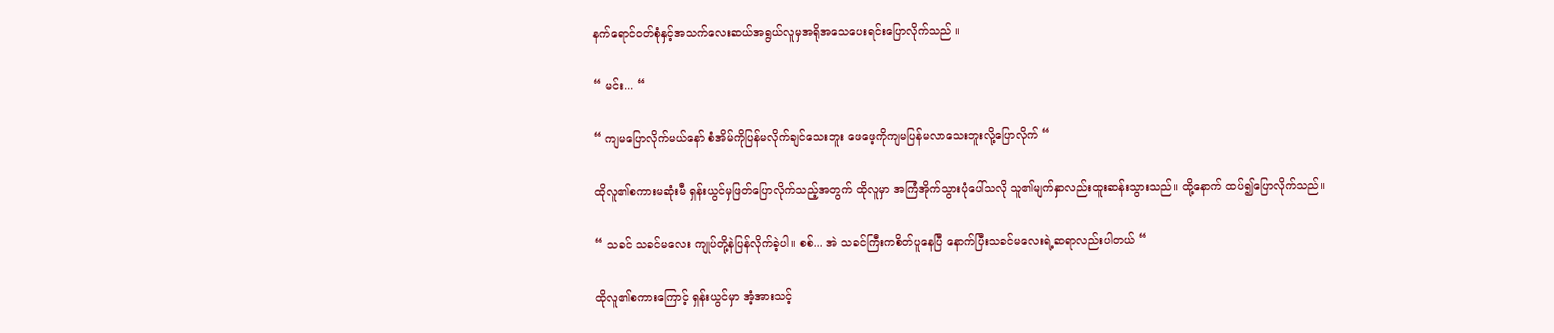နက်ရောင်ဝတ်စုံနှင့်အသက်လေးဆယ်အရွယ်လူမှအရိုအသေပေးရင်းပြောလိုက်သည် ။

“ မင်း... “

“ ကျမပြောလိုက်မယ်နော် စံအိမ်ကိုပြန်မလိုက်ချင်သေးဘူး ဖေဖေ့ကိုကျမပြန်မလာသေးဘူးလို့ပြောလိုက် “

ထိုလူ၏စကားမဆုံးမီ ရှန်းယွင်မှဖြတ်ပြောလိုက်သည့်အတွက် ထိုလူမှာ အကြံအိုက်သွားပုံပေါ်သလို သူ၏မျက်နှာလည်းထူးဆန်းသွားသည်။ ထို့နောက် ထပ်၍ပြောလိုက်သည်။

“ သခင် သခင်မလေး ကျုပ်တို့နဲပြန်လိုက်ခဲ့ပါ။ စစ်... အဲ သခင်ကြီးကစိတ်ပူနေပြီ နောက်ပြီးသခင်မလေးရဲ့ဆရာလည်းပါတယ် “

ထိုလူ၏စကားကြောင့် ရှန်းယွင်မှာ အံ့အားသင့်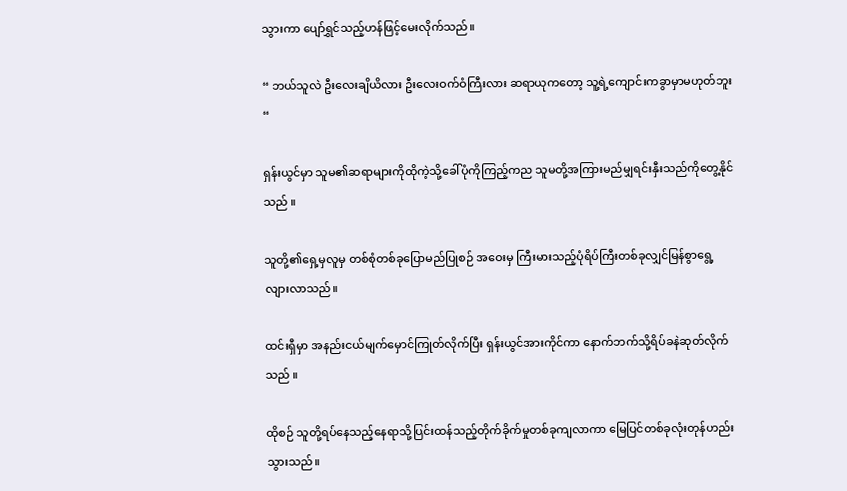သွားကာ ပျော်ရွှင်သည့်ဟန်ဖြင့်မေးလိုက်သည်။

“ ဘယ်သူလဲ ဦးလေးချိယိလား ဦးလေးဝက်ဝံကြီးလား ဆရာယုကတော့ သူ့ရဲ့ကျောင်းကခွာမှာမဟုတ်ဘူး “

ရှန်းယွင်မှာ သူမ၏ဆရာများကိုထိုကဲ့သို့ခေါ်ပုံကိုကြည့်ကည သူမတို့အကြားမည်မျှရင်းနှီးသည်ကိုတွေ့နိုင်သည် ။

သူတို့၏ရှေ့မှလူမှ တစ်စုံတစ်ခုပြောမည်ပြုစဉ် အဝေးမှ ကြီးမားသည့်ပုံရိပ်ကြီးတစ်ခုလျှင်မြန်စွာရွေ့လျားလာသည်။

ထင်းရှီမှာ အနည်းငယ်မျက်မှောင်ကြုတ်လိုက်ပြီး ရှန်းယွင်အားကိုင်ကာ နောက်ဘက်သို့ရိပ်ခနဲဆုတ်လိုက်သည် ။

ထိုစဉ် သူတို့‌ရပ်နေသည့်နေရာသို့ပြင်းထန်သည့်တိုက်ခိုက်မှုတစ်ခုကျလာကာ မြေပြင်တစ်ခုလုံးတုန်ဟည်းသွားသည်။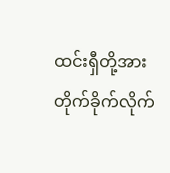ထင်းရှီတို့အားတိုက်ခိုက်လိုက်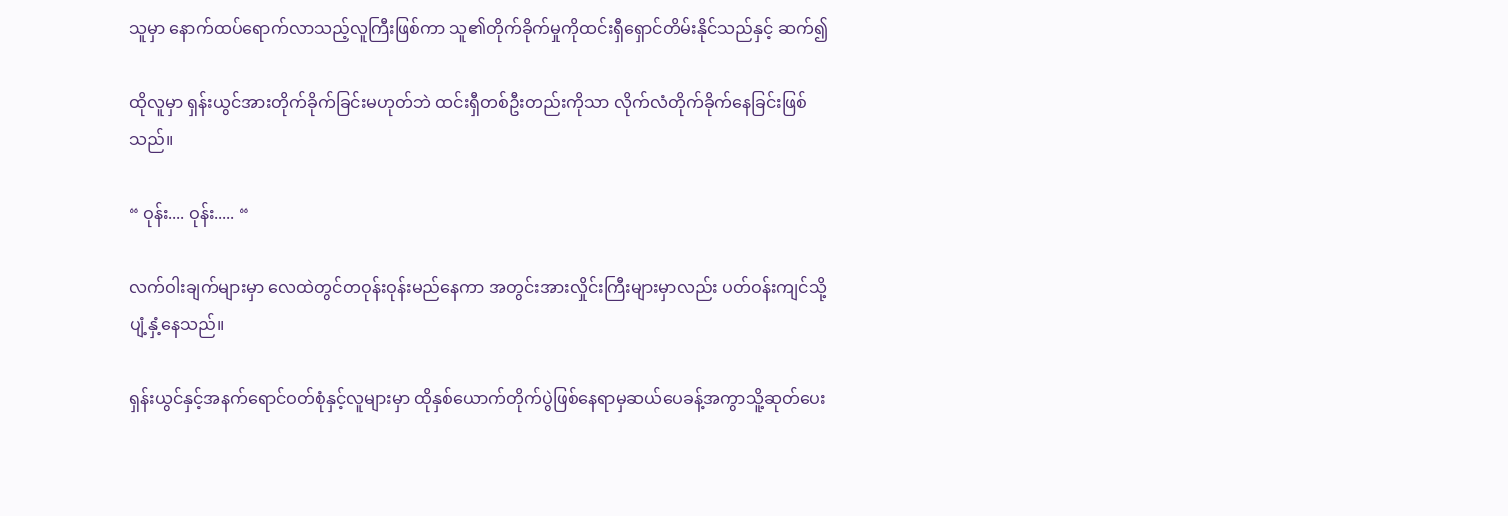သူမှာ နောက်ထပ်ရောက်လာသည့်လူကြီးဖြစ်ကာ သူ၏တိုက်ခိုက်မှုကိုထင်းရှီရှောင်တိမ်းနိုင်သည်နှင့် ဆက်၍

ထိုလူမှာ ရှန်းယွင်အားတိုက်ခိုက်ခြင်းမဟုတ်ဘဲ ထင်းရှီတစ်ဦးတည်းကိုသာ လိုက်လံတိုက်ခိုက်နေခြင်းဖြစ်သည်။

“ ဝုန်း.... ဝုန်း..... “

လက်ဝါးချက်များမှာ လေထဲတွင်တဝုန်းဝုန်းမည်နေကာ အတွင်းအားလှိုင်းကြီးများမှာလည်း ပတ်ဝန်းကျင်သို့ပျံ့နှံ့နေသည်။

ရှန်းယွင်နှင့်အနက်ရောင်ဝတ်စုံနှင့်လူများမှာ ထိုနှစ်ယောက်တိုက်ပွဲဖြစ်နေရာမှဆယ်ပေခန့်အကွာသိူ့ဆုတ်ပေး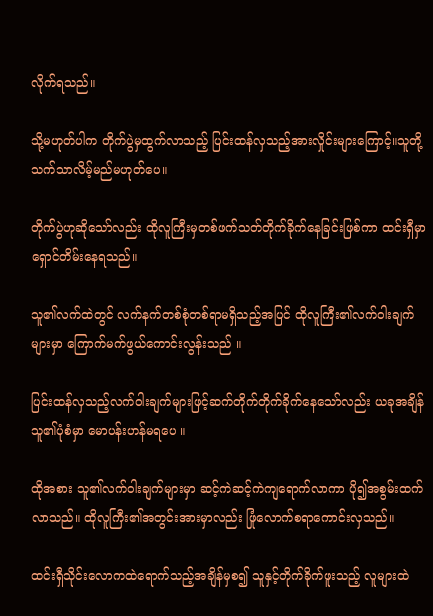လိုက်ရသည်။

သို့မဟုတ်ပါက တိုက်ပွဲမှထွက်လာသည့် ပြင်းထန်လှသည့်အားလှိုင်းများကြောင့်။သူတို့သက်သာလိမ့်မည်မဟုတ်ပေ။

တိုက်ပွဲဟုဆိုသော်လည်း ထိုလူကြီးမှတစ်ဖက်သတ်တိုက်ခိုက်နေခြင်းဖြစ်ကာ ထင်းရှီမှာ ရှောင်တိမ်းနေရသည်။

သူ၏လက်ထဲတွင် လက်နက်တစ်စုံတစ်ရာမရှိသည့်အပြင် ထိုလူကြီး၏လက်ဝါးချက်များမှာ ကြောက်မက်ဖွယ်ကောင်းလွန်းသည် ။

ပြင်းထန်လှသည့်လက်ဝါးချက်များဖြင့်ဆက်တိုက်တိုက်ခိုက်‌နေသော်လည်း ယခုအချိန်သူ၏ပုံစံမှာ မောပန်းဟန်မရပေ ။

ထိုအစား သူ၏လက်ဝါးချက်များမှာ ဆင့်ကဲဆင့်ကဲကျ‌ရောက်လာကာ ပို၍အစွမ်းထက်လာသည်။ ထိုလူကြီး၏အတွင်းအားမှာလည်း ဖြုံလောက်စရာကောင်းလှသည်။

ထင်းရှီသိုင်းလောကထဲရောက်သည့်အချိန်မှစ၍ သူနှင့်တိုက်ခိုက်ဖူးသည့် လူများထဲ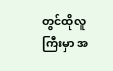တွင်ထိုလူကြီးမှာ အ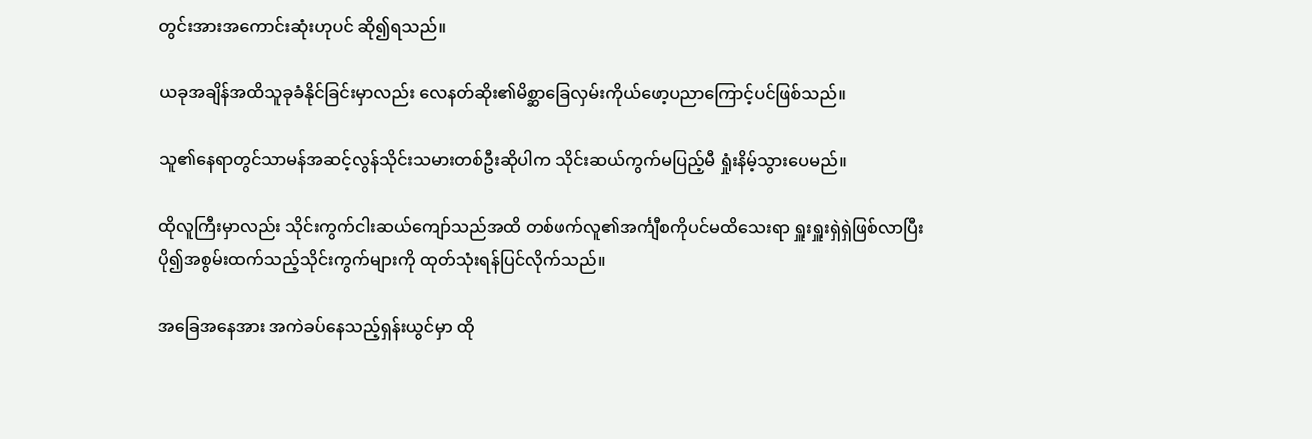တွင်းအားအကောင်းဆုံးဟုပင် ဆို၍ရသည်။

ယခုအချိန်အထိသူခုခံနိုင်ခြင်းမှာလည်း လေနတ်ဆိုး၏မိစ္ဆာခြေလှမ်းကိုယ်ဖော့ပညာကြောင့်ပင်ဖြစ်သည်။

သူ၏နေရာတွင်သာမန်အဆင့်လွန်သိုင်းသမားတစ်ဦးဆိုပါက သိုင်းဆယ်ကွက်မပြည့်မီ ရှုံးနိမ့်သွား‌ပေမည်။

ထိုလူကြီးမှာလည်း သိုင်းကွက်ငါးဆယ်ကျော်သည်အထိ တစ်ဖက်လူ၏အင်္ကျီစကိုပင်မထိသေးရာ ရှူးရှူးရှဲရှဲဖြစ်လာပြီး ပို၍အစွမ်းထက်သည့်သိုင်းကွက်များကို ထုတ်သုံးရန်ပြင်လိုက်သည်။

အခြေအနေအား အကဲခပ်နေသည့်ရှန်းယွင်မှာ ထို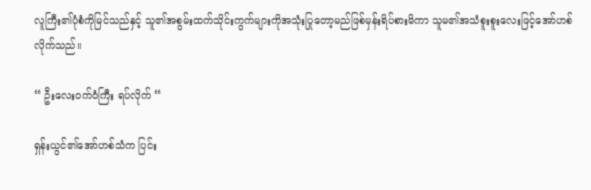လူကြီး၏ပုံစံကိုမြင်သည်နှင့် သူ၏အစွမ်းထက်သိုင်းကွက်များကိုအသုံးပြုတော့မည်ဖြစ်မှန်းရိပ်စားမိကာ သူမ၏အသံစူးစူးလေးဖြင့်အော်ဟစ်လိုက်သည်။

“ ဦးလေးဝက်ဝံကြီး ရပ်လိုက် “

ရှန်းယွင်၏အော်ဟစ်သံက ပြင်း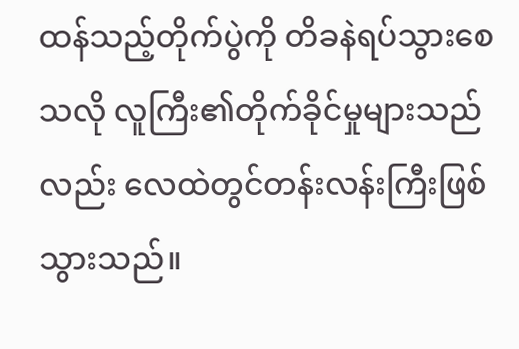ထန်သည့်တိုက်ပွဲကို တိခနဲရပ်သွားစေသလို လူကြီး၏တိုက်ခိုင်မှုများသည်လည်း လေထဲတွင်တန်းလန်းကြီးဖြစ်သွားသည်။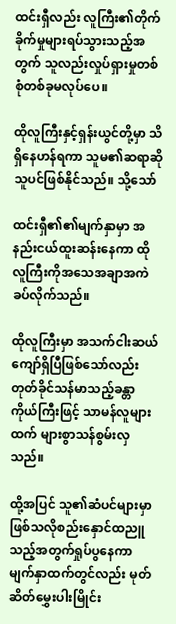ထင်းရှီလည်း လူကြီး၏တိုက်ခိုက်မှုများရပ်သွားသည့်အတွက် သူလည်းလှုပ်ရှားမှုတစ်စုံတစ်ခုမလုပ်ပေ။

ထိုလူကြီးနှင့်ရှန်းယွင်တို့မှာ သိရှိနေဟန်ရကာ သူမ၏ဆရာဆိုသူပင်ဖြစ်နိုင်သည်။ သို့သော်

ထင်းရှီ၏၏မျက်နှာမှာ အနည်းငယ်ထူးဆန်းနေကာ ထိုလူကြီးကိုအသေအချာအကဲခပ်လိုက်သည်။

ထိုလူကြီးမှာ အသက်ငါးဆယ်ကျော်ရှိပြီဖြစ်သော်လည်း တုတ်ခိုင်သန်မာသည့်ခန္တာကိုယ်ကြီးဖြင့် သာမန်လူများထက် များစွာသန်စွမ်းလှသည်။

ထို့အပြင် သူ၏ဆံပင်များမှာ ဖြစ်သလိုစည်းနှောင်ထညူသည့်အတွက်ရှုပ်ပွနေကာ မျက်နှာထက်တွင်လည်း မုတ်ဆိတ်မွှေးပါးမြိုင်း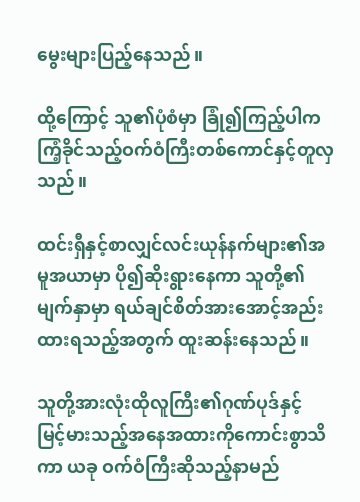မွေးများပြည့်နေသည်။

ထို့ကြောင့် သူ၏ပုံစံမှာ ခြုံ၍ကြည့်ပါက ကြံ့ခိုင်သည့်ဝက်ဝံကြီးတစ်ကောင်နှင့်တူလှသည်။

ထင်းရှီနှင့်စာလျှင်လင်းယုန်နက်များ၏အမူအယာမှာ ပို၍ဆိုးရွားနေကာ သူတို့၏မျက်နှာမှာ ရယ်ချင်စိတ်အားအောင့်အည်းထားရသည့်အတွက် ထူးဆန်းနေသည်။

သူတို့အားလုံးထိုလူကြီး၏ဂုဏ်ပုဒ်နှင့် မြင့်မားသည့်အနေအထားကိုကောင်းစွာသိကာ ယခု ဝက်ဝံကြီးဆိုသည့်နာမည်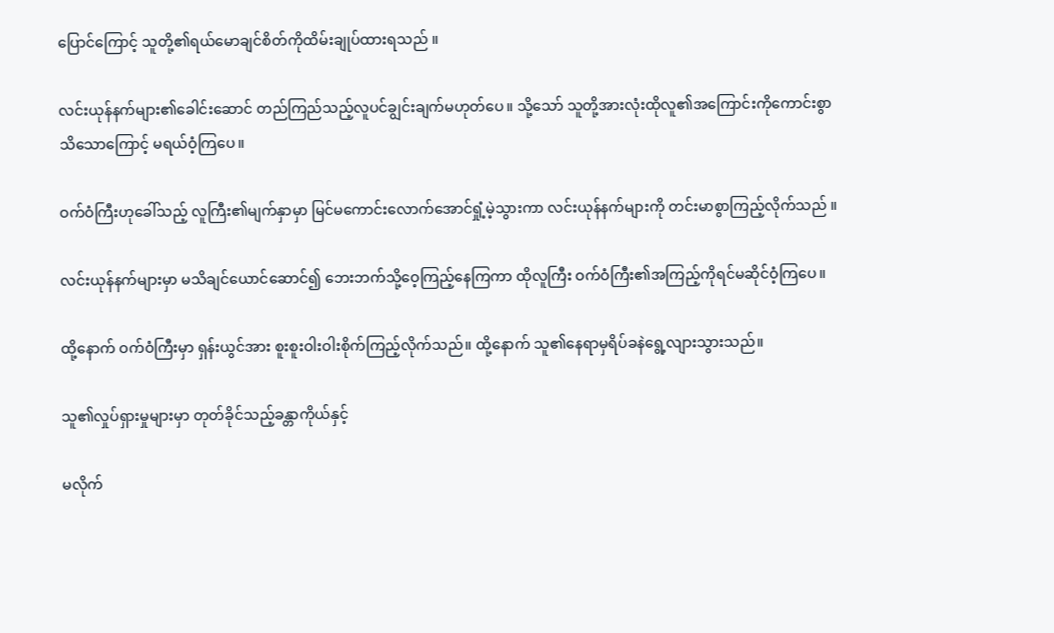ပြောင်ကြောင့် သူတို့၏ရယ်မောချင်စိတ်ကိုထိမ်းချုပ်ထားရသည် ။

လင်းယုန်နက်များ၏ခေါင်းဆောင် တည်ကြည်သည့်လူပင်ချွင်းချက်မဟုတ်ပေ။ သို့သော် သူတို့အားလုံးထိုလူ၏အကြောင်းကိုကောင်းစွာသိသောကြောင့် မရယ်ဝံ့ကြပေ။

ဝက်ဝံကြီးဟုခေါ်သည့် လူကြီး၏မျက်နှာမှာ မြင်မကောင်းလောက်အောင်ရှုံ့မဲ့သွားကာ လင်းယုန်နက်များကို တင်းမာစွာကြည့်လိုက်သည် ။

လင်းယုန်နက်များမှာ မသိချင်ယောင်ဆောင်၍ ဘေးဘက်သို့‌ဝေ့ကြည့်နေကြကာ ထိုလူကြီး ဝက်ဝံကြီး၏အကြည့်ကိုရင်မဆိုင်ဝံ့ကြပေ။

ထို့နောက် ဝက်ဝံကြီးမှာ ရှန်းယွင်အား စူးစူးဝါးဝါးစိုက်ကြည့်လိုက်သည်။ ထို့နောက် သူ၏နေရာမှရိပ်ခနဲရွေ့လျားသွားသည်။

သူ၏လှုပ်ရှားမှုများမှာ ‌တုတ်ခိုင်သည့်ခန္တာကိုယ်နှင့်

မလိုက်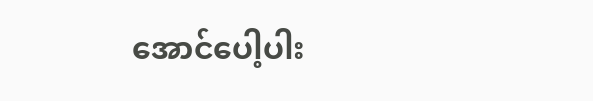အောင်ပေါ့ပါး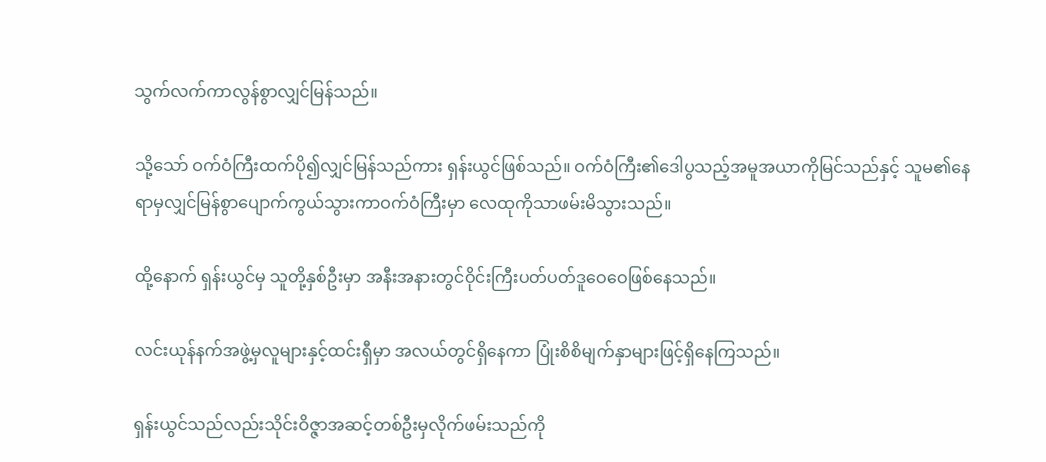သွက်လက်ကာလွန်စွာလျှင်မြန်သည်။

သို့သော် ဝက်ဝံကြီးထက်ပို၍လျှင်မြန်သည်ကား ရှန်းယွင်ဖြစ်သည်။ ဝက်ဝံကြီး၏ဒေါပွသည့်အမူအယာကိုမြင်သည်နှင့် သူမ၏နေရာမှလျှင်မြန်စွာပျောက်ကွယ်သွားကာဝက်ဝံကြီးမှာ လေထုကိုသာဖမ်းမိသွားသည်။

ထို့နောက် ရှန်းယွင်မှ သူတို့နှစ်ဦးမှာ အနီးအနားတွင်ဝိုင်းကြီးပတ်ပတ်ဒူဝေဝေဖြစ်နေသည်။

လင်းယုန်နက်အဖွဲ့မှလူများနှင့်ထင်းရှီမှာ အလယ်တွင်ရှိနေကာ ပြုံးစိစိမျက်နှာများဖြင့်ရှိနေကြသည်။

ရှန်းယွင်သည်လည်းသိုင်းဝိဇ္ဇာအဆင့်တစ်ဦးမှလိုက်ဖမ်းသည်ကို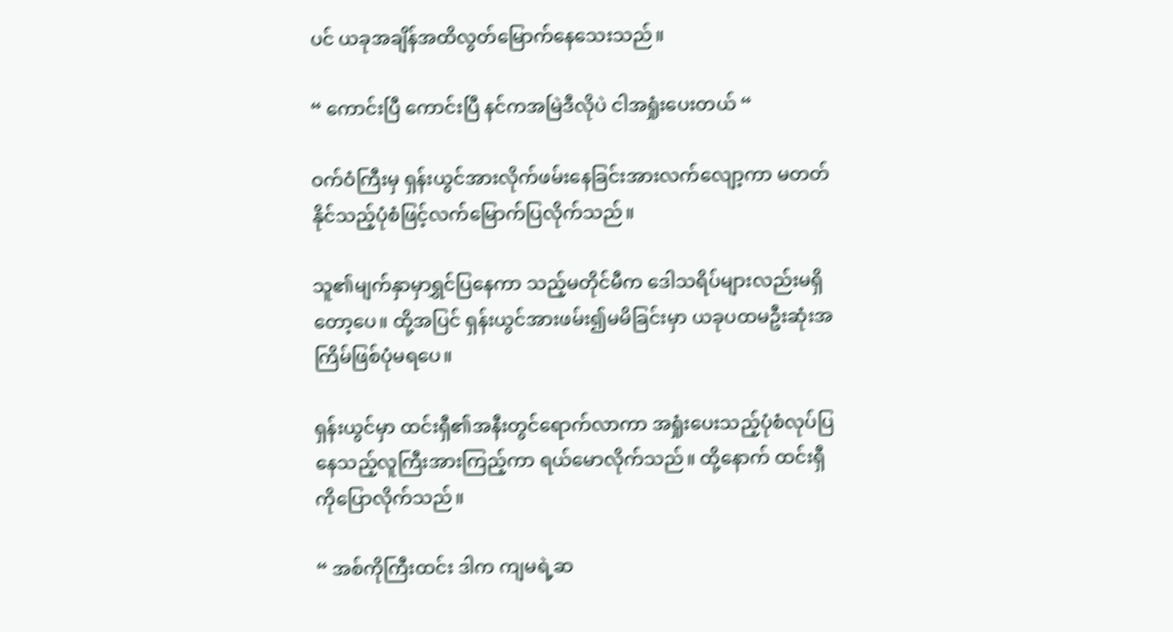ပင် ယခုအချိန်အထိလွတ်မြောက်နေသေးသည်။

“ ကောင်းပြီ ကောင်းပြီ နင်ကအမြဲဒီလိုပဲ ငါအရှုံးပေးတယ် “

ဝက်ဝံကြီးမှ ရှန်းယွင်အားလိုက်ဖမ်းနေခြင်းအားလက်လျော့ကာ မတတ်နိုင်သည့်ပုံစံဖြင့်လက်မြောက်ပြလိုက်သည်။

သူ၏မျက်နှာမှာရွှင်ပြနေကာ သည့်မတိုင်မီက ဒေါသရိပ်များလည်းမရှိတော့ပေ။ ထို့အပြင် ရှန်းယွင်အားဖမ်း၍မမိခြင်းမှာ ယခုပထမဦးဆုံးအကြိမ်ဖြစ်ပုံမရပေ။

ရှန်းယွင်မှာ ထင်းရှီ၏အနီးတွင်ရောက်လာကာ အရှုံးပေးသည့်ပုံစံလုပ်ပြနေသည့်လူကြီးအားကြည့်ကာ ရယ်မောလိုက်သည်။ ထို့နောက် ထင်းရှီကိုပြောလိုက်သည်။

“ အစ်ကိုကြီးထင်း ဒါက ကျမရဲ့ဆ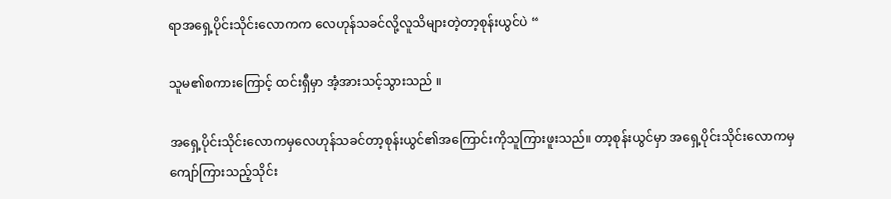ရာအရှေ့ပိုင်းသိုင်းလောကက လေဟုန်သခင်လို့လူသိများတဲ့တာ့စုန်းယွင်ပဲ “

သူမ၏စကားကြောင့် ထင်းရှီမှာ အံ့အားသင့်သွားသည် ။‌

အရှေ့ပိုင်းသိုင်းလောကမှလေဟုန်သခင်တာ့စုန်းယွင်၏အကြောင်းကိုသူကြားဖူးသည်။ တာ့စုန်းယွင်မှာ အရှေ့ပိုင်းသိုင်းလောကမှ ကျော်ကြားသည့်သိုင်း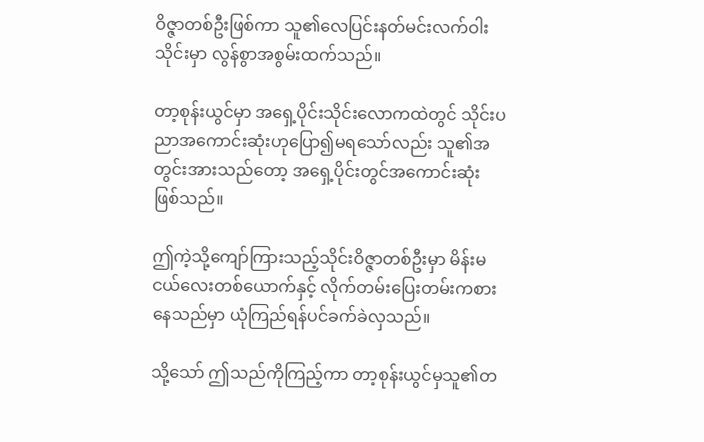ဝိဇ္ဇာတစ်ဦးဖြစ်ကာ သူ၏လေပြင်းနတ်မင်းလက်ဝါးသိုင်းမှာ လွန်စွာအစွမ်းထက်သည်။

တာ့စုန်းယွင်မှာ အရှေ့ပိုင်းသိုင်းလောကထဲတွင် သိုင်းပညာအကောင်းဆုံးဟုပြော၍မရသော်လည်း သူ၏အတွင်းအားသည်တော့ အရှေ့ပိုင်းတွင်အကောင်းဆုံးဖြစ်သည်။

ဤကဲ့သို့ကျော်ကြားသည့်သိုင်းဝိဇ္ဇာတစ်ဦးမှာ မိန်းမငယ်လေးတစ်ယောက်နှင့် လိုက်တမ်းပြေးတမ်းကစားနေသည်မှာ ယုံကြည်ရန်ပင်ခက်ခဲလှသည်။

သို့သော် ဤသည်ကိုကြည့်ကာ တာ့စုန်းယွင်မှသူ၏တ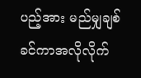ပည့်အား မည်မျှချစ်ခင်ကာအလိုလိုက်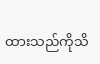ထားသည်ကိုသိ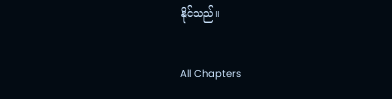နိုင်သည်။

All Chapters